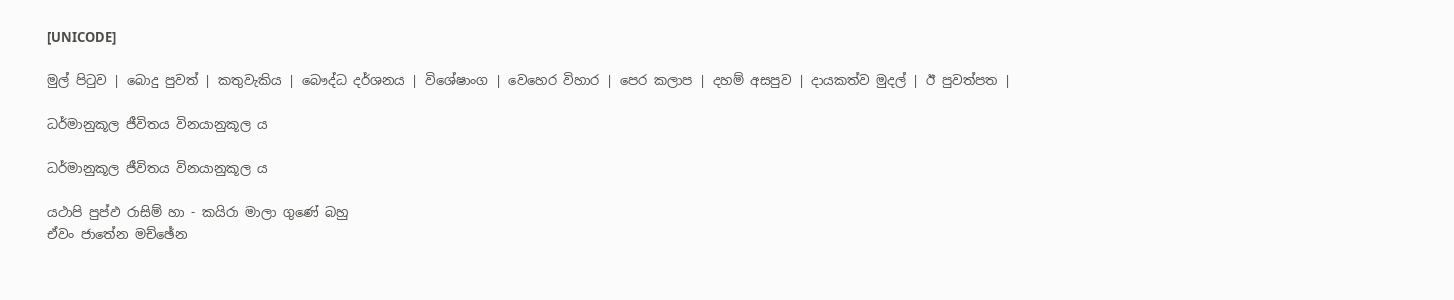[UNICODE]

මුල් පිටුව | බොදු පුවත් | කතුවැකිය | බෞද්ධ දර්ශනය | විශේෂාංග | වෙහෙර විහාර | පෙර කලාප | දහම් අසපුව | දායකත්ව මුදල් | ඊ පුවත්පත |

ධර්මානුකූල ජීවිතය විනයානුකූල ය

ධර්මානුකූල ජීවිතය විනයානුකූල ය

යථාපි පුප්ඵ රාසිම් හා - කයිරා මාලා ගුණේ බහු
ඒවං ජාතේන මච්ඡේන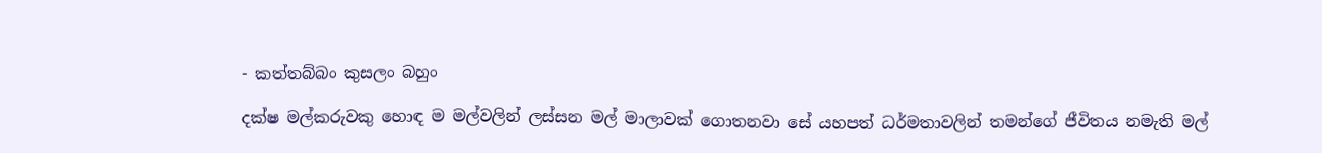- කත්තබ්බං කුසලං බහුං

දක්ෂ මල්කරුවකු හොඳ ම මල්වලින් ලස්සන මල් මාලාවක් ගොතනවා සේ යහපත් ධර්මතාවලින් තමන්ගේ ජීවිතය නමැති මල්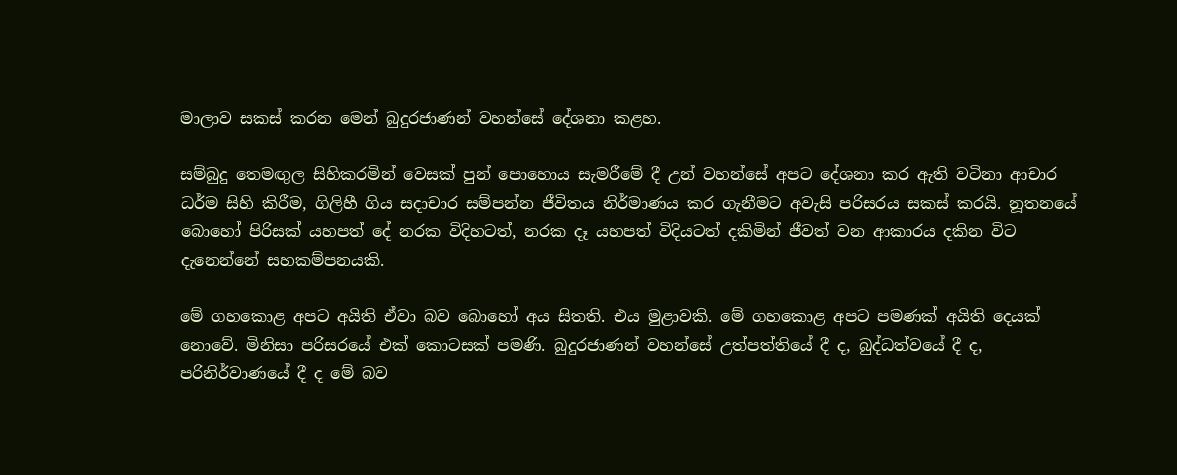මාලාව සකස් කරන මෙන් බුදුරජාණන් වහන්සේ දේශනා කළහ‍.

සම්බුදු තෙමඟුල සිහිකරමින් වෙසක් පුන් පොහොය සැමරීමේ දී උන් වහන්සේ අපට දේශනා කර ඇති වටිනා ආචාර ධර්ම සිහි කිරීම, ගිලිහී ගිය සදාචාර සම්පන්න ජීවිතය නිර්මාණය කර ගැනීමට අවැසි පරිසරය සකස් කරයි. නූතනයේ බොහෝ පිරිසක් යහපත් දේ නරක විදිහටත්, නරක දෑ යහපත් විදියටත් දකිමින් ජීවත් වන ආකාරය දකින විට දැනෙන්නේ සහකම්පනයකි.

මේ ගහකොළ අපට අයිති ඒවා බව බොහෝ අය සිතති. එය මුළාවකි. මේ ගහකොළ අපට පමණක් අයිති දෙයක් නොවේ. මිනිසා පරිසරයේ එක් කොටසක් පමණි. බුදුරජාණන් වහන්සේ උත්පත්තියේ දී ද, බුද්ධත්වයේ දී ද, පරිනිර්වාණයේ දී ද මේ බව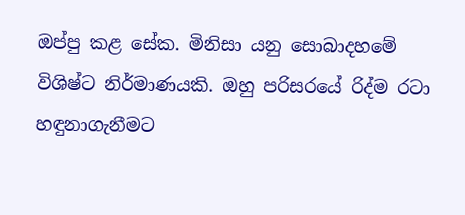ඔප්පු කළ සේක. මිනිසා යනු සොබාදහමේ විශිෂ්ට නිර්මාණයකි. ඔහු පරිසරයේ රිද්ම රටා හඳුනාගැනීමට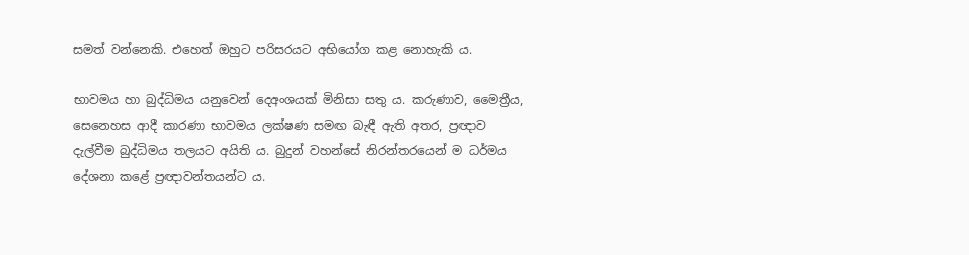සමත් වන්නෙකි. එහෙත් ඔහුට පරිසරයට අභියෝග කළ නොහැකි ය.

භාවමය හා බුද්ධිමය යනුවෙන් දෙඅංශයක් මිනිසා සතු ය. කරුණාව, මෛත්‍රීය, සෙනෙහස ආදී කාරණා භාවමය ලක්ෂණ සමඟ බැඳී ඇති අතර, ප්‍රඥාව දැල්වීම බුද්ධිමය තලයට අයිති ය. බුදුන් වහන්සේ නිරන්තරයෙන් ම ධර්මය දේශනා කළේ ප්‍රඥාවන්තයන්ට ය.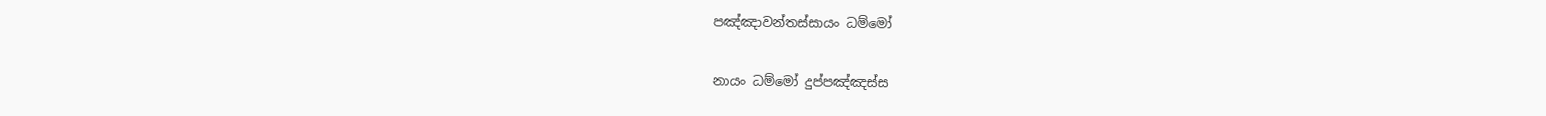පඤ්ඤාවන්තස්සායං ධම්මෝ

නායං ධම්මෝ දුප්පඤ්ඤස්ස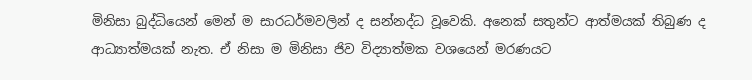මිනිසා බුද්ධියෙන් මෙන් ම සාරධර්මවලින් ද සන්නද්ධ වූවෙකි. අනෙක් සතුන්ට ආත්මයක් තිබුණ ද ආධ්‍යාත්මයක් නැත. ඒ නිසා ම මිනිසා ජිව විද්‍යාත්මක වශයෙන් මරණයට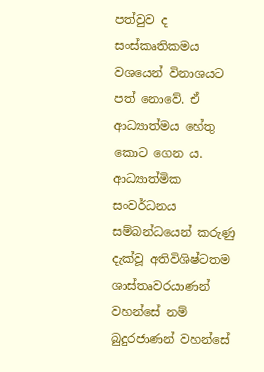පත්වුව ද සංස්කෘතිකමය වශයෙන් විනාශයට පත් නොවේ. ඒ ආධ්‍යාත්මය හේතු කොට ගෙන ය. ආධ්‍යාත්මික සංවර්ධනය සම්බන්ධයෙන් කරුණු දැක්වූ අතිවිශිෂ්ටතම ශාස්තෘවරයාණන් වහන්සේ නම් බුදුරජාණන් වහන්සේ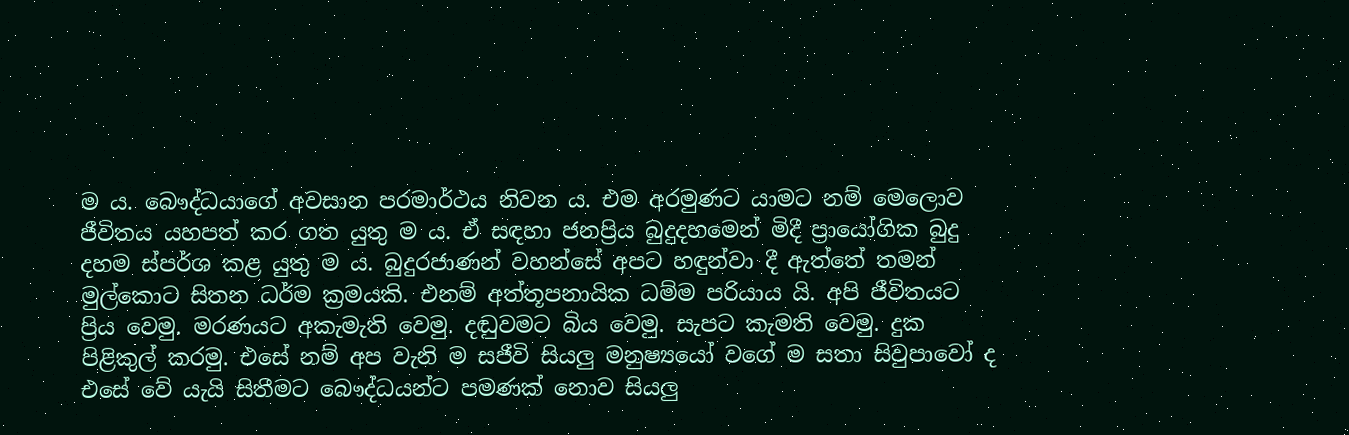ම ය. බෞද්ධයාගේ අවසාන පරමාර්ථය නිවන ය. එම අරමුණට යාමට නම් මෙලොව ජීවිතය යහපත් කර ගත යුතු ම ය. ඒ සඳහා ජනප්‍රිය බුදුදහමෙන් මිදී ප්‍රායෝගික බුදු දහම ස්පර්ශ කළ යුතු ම ය. බුදුරජාණන් වහන්සේ අපට හඳුන්වා දී ඇත්තේ තමන් මුල්කොට සිතන ධර්ම ක්‍රමයකි. එනම් අත්තූපනායික ධම්ම පරියාය යි. අපි ජීවිතයට ප්‍රිය වෙමු. මරණයට අකැමැති වෙමු. දඬුවමට බිය වෙමු. සැපට කැමති වෙමු. දුක පිළිකුල් කරමු. එසේ නම් අප වැනි ම සජීවි සියලු මනුෂ්‍යයෝ වගේ ම සතා සිවුපාවෝ ද එසේ වේ යැයි සිතීමට බෞද්ධයන්ට පමණක් නොව සියලු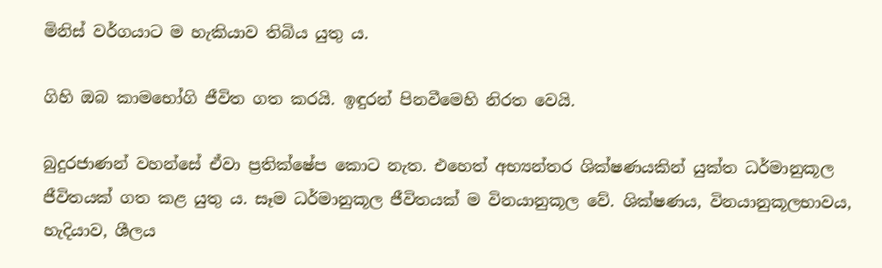මිනිස් වර්ගයාට ම හැකියාව තිබිය යුතු ය.

ගිහි ඔබ කාමභෝගි ජීවිත ගත කරයි. ඉඳුරන් පිනවීමෙහි නිරත වෙයි.

බුදුරජාණන් වහන්සේ ඒවා ප්‍රතික්ෂේප කොට නැත. එහෙත් අභ්‍යන්තර ශික්ෂණයකින් යුක්ත ධර්මානුකූල ජීවිතයක් ගත කළ යුතු ය. සෑම ධර්මානුකූල ජීවිතයක් ම විනයානුකූල වේ. ශික්ෂණය, විනයානුකූලභාවය, හැදියාව, ශීලය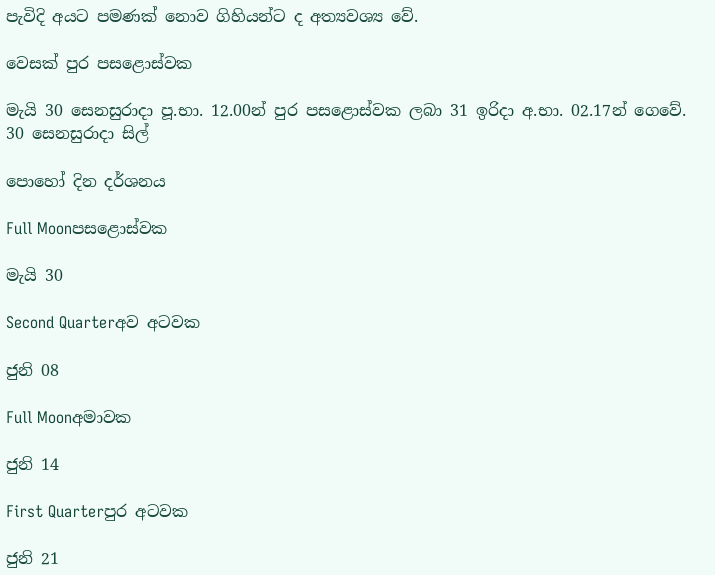පැවිදි අයට පමණක් නොව ගිහියන්ට ද අත්‍යවශ්‍ය වේ.

වෙසක් පුර පසළොස්වක

මැයි 30 සෙනසුරාදා පූ.භා. 12.00න් පුර පසළොස්වක ලබා 31 ඉරිදා අ.භා. 02.17න් ගෙවේ.
30 සෙනසුරාදා සිල්

පොහෝ දින දර්ශනය

Full Moonපසළොස්වක

මැයි 30

Second Quarterඅව අටවක

ජුනි 08

Full Moonඅමාවක

ජුනි 14

First Quarterපුර අටවක

ජුනි 21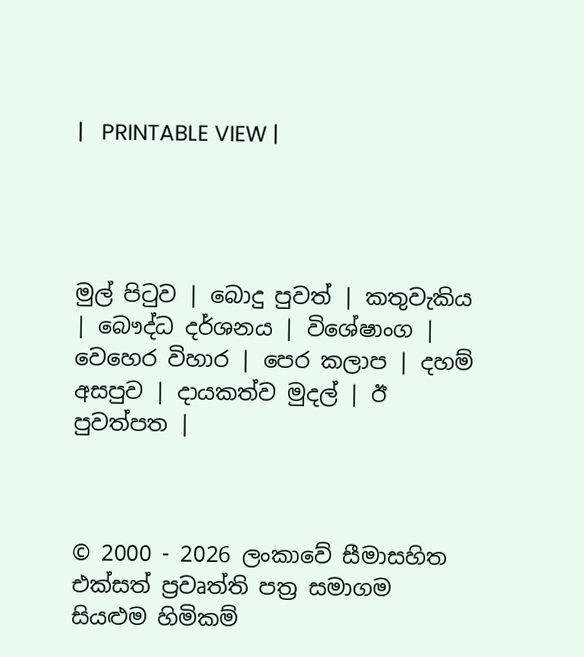|   PRINTABLE VIEW |




මුල් පිටුව | බොදු පුවත් | කතුවැකිය | බෞද්ධ දර්ශනය | විශේෂාංග | වෙහෙර විහාර | පෙර කලාප | දහම් අසපුව | දායකත්ව මුදල් | ඊ පුවත්පත |



© 2000 - 2026 ලංකාවේ සීමාසහිත එක්සත් ප්‍රවෘත්ති පත්‍ර සමාගම
සියළුම හිමිකම්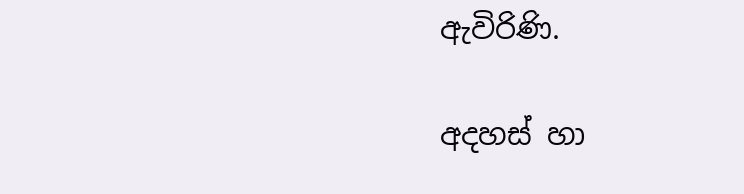ඇවිරිණි.

අදහස් හා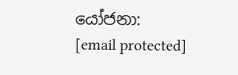යෝජනා: [email protected]